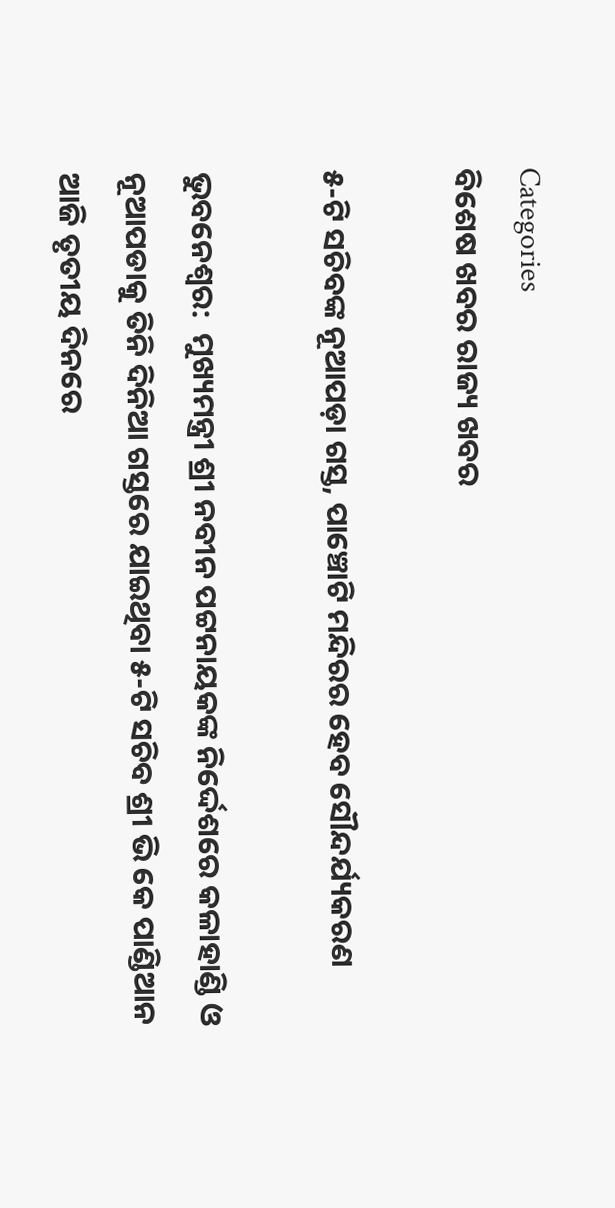Categories
ବିଶେଷ ଖବର ରାଜ୍ୟ ଖବର

୫-ଟି ସଚିବଙ୍କ ନୂଆପଡ଼ା ଗସ୍ତ, ପାଞ୍ଚୋଟି ମନ୍ଦିରର ହେବ ସୌନ୍ଦର୍ଯ୍ୟକରଣ

ଭୁବନେଶ୍ୱର:  ମୁଖ୍ୟମନ୍ତ୍ରୀ ଶ୍ରୀ ନବୀନ ପଟ୍ଟନାୟକଙ୍କ ନିର୍ଦ୍ଦେଶରେ କଳାହାଣ୍ଡି ଓ ନୂଆପଡାକୁ ତିନି ଦିନିଆ ଗସ୍ତରେ ଯାଇଥିବା ୫-ଟି ସଚିବ ଶ୍ରୀ ଭି କେ ପାଣ୍ଡିଆନ ଆଜି ତୃତୀୟ ଦିନରେ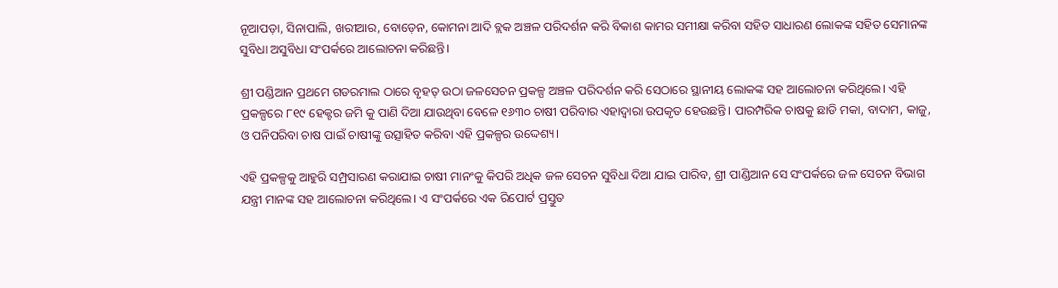ନୂଆପଡ଼ା, ସିନାପାଲି, ଖରୀଆର, ବୋଡ଼େନ, କୋମନା ଆଦି ବ୍ଲକ ଅଞ୍ଚଳ ପରିଦର୍ଶନ କରି ବିକାଶ କାମର ସମୀକ୍ଷା କରିବା ସହିତ ସାଧାରଣ ଲୋକଙ୍କ ସହିତ ସେମାନଙ୍କ ସୁବିଧା ଅସୁବିଧା ସଂପର୍କରେ ଆଲୋଚନା କରିଛନ୍ତି।

ଶ୍ରୀ ପଣ୍ଡିଆନ ପ୍ରଥମେ ଗଡରମାଲ ଠାରେ ବୃହତ୍ ଉଠା ଜଳସେଚନ ପ୍ରକଳ୍ପ ଅଞ୍ଚଳ ପରିଦର୍ଶନ କରି ସେଠାରେ ସ୍ଥାନୀୟ ଲୋକଙ୍କ ସହ ଆଲୋଚନା କରିଥିଲେ। ଏହି ପ୍ରକଳ୍ପରେ ୮୧୯ ହେକ୍ଟର ଜମି କୁ ପାଣି ଦିଆ ଯାଉଥିବା ବେଳେ ୧୬୩୦ ଚାଷୀ ପରିବାର ଏହାଦ୍ବାରା ଉପକୃତ ହେଉଛନ୍ତି। ପାରମ୍ପରିକ ଚାଷକୁ ଛାଡି ମକା, ବାଦାମ, କାଜୁ, ଓ ପନିପରିବା ଚାଷ ପାଇଁ ଚାଷୀଙ୍କୁ ଉତ୍ସାହିତ କରିବା ଏହି ପ୍ରକଳ୍ପର ଉଦ୍ଦେଶ୍ୟ।

ଏହି ପ୍ରକଳ୍ପକୁ ଆହୁରି ସମ୍ପ୍ରସାରଣ କରାଯାଇ ଚାଷୀ ମାନଂକୁ କିପରି ଅଧିକ ଜଳ ସେଚନ ସୁବିଧା ଦିଆ ଯାଇ ପାରିବ, ଶ୍ରୀ ପାଣ୍ଡିଆନ ସେ ସଂପର୍କରେ ଜଳ ସେଚନ ବିଭାଗ ଯନ୍ତ୍ରୀ ମାନଙ୍କ ସହ ଆଲୋଚନା କରିଥିଲେ। ଏ ସଂପର୍କରେ ଏକ ରିପୋର୍ଟ ପ୍ରସ୍ତୁତ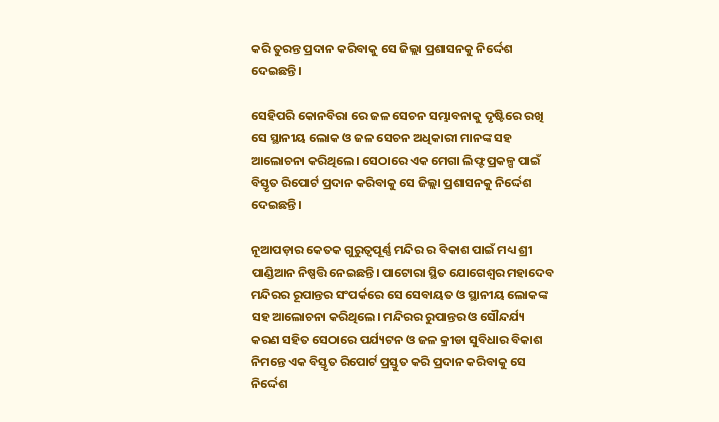କରି ତୁରନ୍ତ ପ୍ରଦାନ କରିବାକୁ ସେ ଜିଲ୍ଲା ପ୍ରଶାସନକୁ ନିର୍ଦ୍ଦେଶ ଦେଇଛନ୍ତି।

ସେହିପରି କୋନବିରା ରେ ଜଳ ସେଚନ ସମ୍ଭାବନାକୁ ଦୃଷ୍ଟିରେ ରଖି ସେ ସ୍ଥାନୀୟ ଲୋକ ଓ ଜଳ ସେଚନ ଅଧିକାରୀ ମାନଙ୍କ ସହ ଆଲୋଚନା କରିଥିଲେ। ସେଠାରେ ଏକ ମେଗା ଲିଫ୍ଟ ପ୍ରକଳ୍ପ ପାଇଁ ବିସ୍ତୃତ ରିପୋର୍ଟ ପ୍ରଦାନ କରିବାକୁ ସେ ଜିଲ୍ଲା ପ୍ରଶାସନକୁ ନିର୍ଦ୍ଦେଶ ଦେଇଛନ୍ତି।

ନୂଆପଡ଼ାର କେତକ ଗୁରୁତ୍ୱପୂର୍ଣ୍ଣ ମନ୍ଦିର ର ବିକାଶ ପାଇଁ ମଧ୍ୟ ଶ୍ରୀ ପାଣ୍ଡିଆନ ନିଷ୍ପତ୍ତି ନେଇଛନ୍ତି। ପାଟୋରା ସ୍ଥିତ ଯୋଗେଶ୍ଵର ମହାଦେବ ମନ୍ଦିରର ରୂପାନ୍ତର ସଂପର୍କରେ ସେ ସେବାୟତ ଓ ସ୍ଥାନୀୟ ଲୋକଙ୍କ ସହ ଆଲୋଚନା କରିଥିଲେ। ମନ୍ଦିରର ରୁପାନ୍ତର ଓ ସୌନ୍ଦର୍ଯ୍ୟ କରଣ ସହିତ ସେଠାରେ ପର୍ଯ୍ୟଟନ ଓ ଜଳ କ୍ରୀଡା ସୁବିଧାର ବିକାଶ ନିମନ୍ତେ ଏକ ବିସ୍ତୃତ ରିପୋର୍ଟ ପ୍ରସ୍ତୁତ କରି ପ୍ରଦାନ କରିବାକୁ ସେ ନିର୍ଦ୍ଦେଶ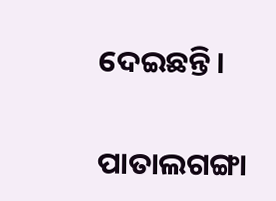ଦେଇଛନ୍ତି।

ପାତାଲଗଙ୍ଗା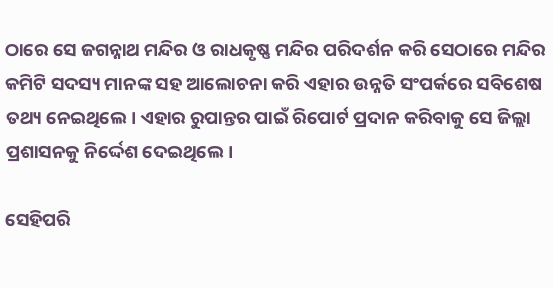ଠାରେ ସେ ଜଗନ୍ନାଥ ମନ୍ଦିର ଓ ରାଧକୃଷ୍ଣ ମନ୍ଦିର ପରିଦର୍ଶନ କରି ସେଠାରେ ମନ୍ଦିର କମିଟି ସଦସ୍ୟ ମାନଙ୍କ ସହ ଆଲୋଚନା କରି ଏହାର ଉନ୍ନତି ସଂପର୍କରେ ସବିଶେଷ ତଥ୍ୟ ନେଇଥିଲେ। ଏହାର ରୁପାନ୍ତର ପାଇଁ ରିପୋର୍ଟ ପ୍ରଦାନ କରିବାକୁ ସେ ଜିଲ୍ଲା ପ୍ରଶାସନକୁ ନିର୍ଦ୍ଦେଶ ଦେଇଥିଲେ।

ସେହିପରି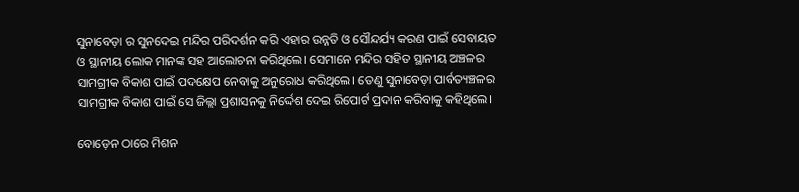ସୁନାବେଡ଼ା ର ସୁନଦେଇ ମନ୍ଦିର ପରିଦର୍ଶନ କରି ଏହାର ଉନ୍ନତି ଓ ସୌନ୍ଦର୍ଯ୍ୟ କରଣ ପାଇଁ ସେବାୟତ ଓ ସ୍ଥାନୀୟ ଲୋକ ମାନଙ୍କ ସହ ଆଲୋଚନା କରିଥିଲେ। ସେମାନେ ମନ୍ଦିର ସହିତ ସ୍ଥାନୀୟ ଅଞ୍ଚଳର ସାମଗ୍ରୀକ ବିକାଶ ପାଇଁ ପଦକ୍ଷେପ ନେବାକୁ ଅନୁରୋଧ କରିଥିଲେ। ତେଣୁ ସୁନାବେଡ଼ା ପାର୍ବତ୍ୟଞ୍ଚଳର ସାମଗ୍ରୀକ ବିକାଶ ପାଇଁ ସେ ଜିଲ୍ଲା ପ୍ରଶାସନକୁ ନିର୍ଦ୍ଦେଶ ଦେଇ ରିପୋର୍ଟ ପ୍ରଦାନ କରିବାକୁ କହିଥିଲେ।

ବୋଡ଼େନ ଠାରେ ମିଶନ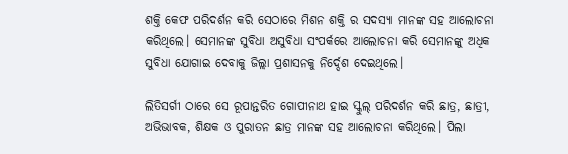ଶକ୍ତି କେଫ ପରିଦର୍ଶନ କରି ସେଠାରେ ମିଶନ ଶକ୍ତି ର ସଦସ୍ୟା ମାନଙ୍କ ସହ ଆଲୋଚନା କରିଥିଲେ। ସେମାନଙ୍କ ସୁବିଧା ଅସୁବିଧା ସଂପର୍କରେ ଆଲୋଚନା କରି ସେମାନଙ୍କୁ ଅଧିକ ସୁବିଧା ଯୋଗାଇ ଦେବାକୁ ଜିଲ୍ଲା ପ୍ରଶାସନକୁ ନିର୍ଦ୍ଦେଶ ଦେଇଥିଲେ।

ଲିତିସର୍ଗୀ ଠାରେ ସେ ରୂପାନ୍ତରିତ ଗୋପୀନାଥ ହାଇ ସ୍କୁଲ୍ ପରିଦର୍ଶନ କରି ଛାତ୍ର, ଛାତ୍ରୀ, ଅଭିଭାବକ, ଶିକ୍ଷକ ଓ ପୁରାତନ ଛାତ୍ର ମାନଙ୍କ ସହ ଆଲୋଚନା କରିଥିଲେ। ପିଲା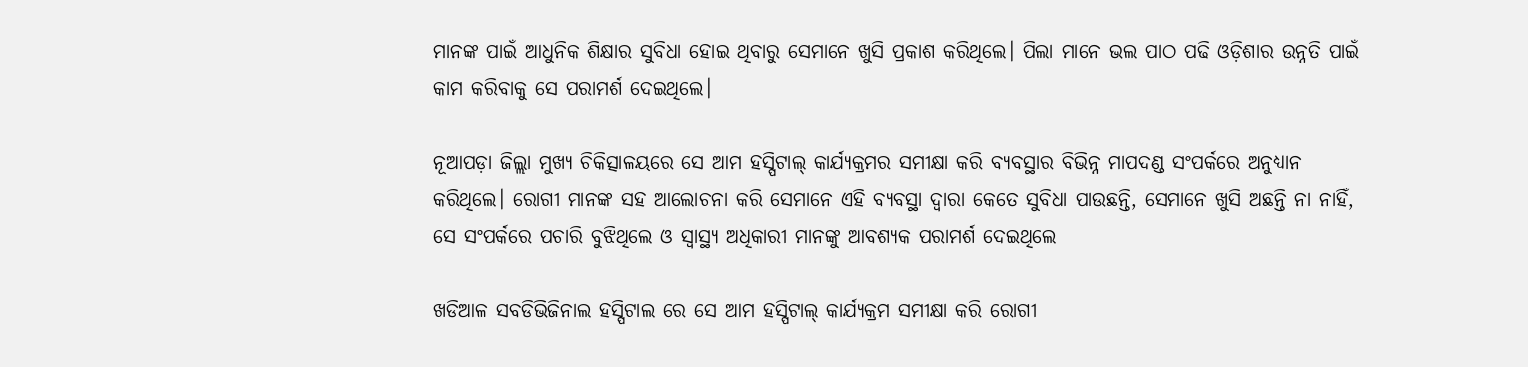ମାନଙ୍କ ପାଇଁ ଆଧୁନିକ ଶିକ୍ଷାର ସୁବିଧା ହୋଇ ଥିବାରୁ ସେମାନେ ଖୁସି ପ୍ରକାଶ କରିଥିଲେ। ପିଲା ମାନେ ଭଲ ପାଠ ପଢି ଓଡ଼ିଶାର ଉନ୍ନତି ପାଇଁ କାମ କରିବାକୁ ସେ ପରାମର୍ଶ ଦେଇଥିଲେ।

ନୂଆପଡ଼ା ଜିଲ୍ଲା ମୁଖ୍ୟ ଚିକିତ୍ସାଳୟରେ ସେ ଆମ ହସ୍ପିଟାଲ୍ କାର୍ଯ୍ୟକ୍ରମର ସମୀକ୍ଷା କରି ବ୍ୟବସ୍ଥାର ବିଭିନ୍ନ ମାପଦଣ୍ଡ ସଂପର୍କରେ ଅନୁଧ୍ୟାନ କରିଥିଲେ। ରୋଗୀ ମାନଙ୍କ ସହ ଆଲୋଚନା କରି ସେମାନେ ଏହି ବ୍ୟବସ୍ଥା ଦ୍ବାରା କେତେ ସୁବିଧା ପାଉଛନ୍ତି, ସେମାନେ ଖୁସି ଅଛନ୍ତି ନା ନାହିଁ, ସେ ସଂପର୍କରେ ପଚାରି ବୁଝିଥିଲେ ଓ ସ୍ଵାସ୍ଥ୍ୟ ଅଧିକାରୀ ମାନଙ୍କୁ ଆବଶ୍ୟକ ପରାମର୍ଶ ଦେଇଥିଲେ

ଖଡିଆଳ ସବଡିଭିଜିନାଲ ହସ୍ପିଟାଲ ରେ ସେ ଆମ ହସ୍ପିଟାଲ୍ କାର୍ଯ୍ୟକ୍ରମ ସମୀକ୍ଷା କରି ରୋଗୀ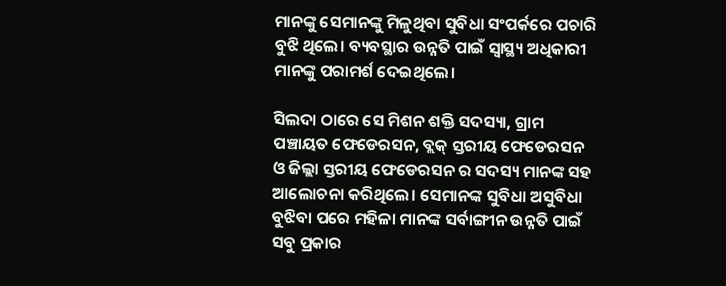ମାନଙ୍କୁ ସେମାନଙ୍କୁ ମିଳୁଥିବା ସୁବିଧା ସଂପର୍କରେ ପଚାରି ବୁଝି ଥିଲେ। ବ୍ୟବସ୍ଥାର ଉନ୍ନତି ପାଇଁ ସ୍ୱାସ୍ଥ୍ୟ ଅଧିକାରୀ ମାନଙ୍କୁ ପରାମର୍ଶ ଦେଇଥିଲେ।

ସିଲଦା ଠାରେ ସେ ମିଶନ ଶକ୍ତି ସଦସ୍ୟା, ଗ୍ରାମ ପଞ୍ଚାୟତ ଫେଡେରସନ, ବ୍ଲକ୍ ସ୍ତରୀୟ ଫେଡେରସନ ଓ ଜିଲ୍ଲା ସ୍ତରୀୟ ଫେଡେରସନ ର ସଦସ୍ୟ ମାନଙ୍କ ସହ ଆଲୋଚନା କରିଥିଲେ। ସେମାନଙ୍କ ସୁବିଧା ଅସୁବିଧା ବୁଝିବା ପରେ ମହିଳା ମାନଙ୍କ ସର୍ବାଙ୍ଗୀନ ଉନ୍ନତି ପାଇଁ ସବୁ ପ୍ରକାର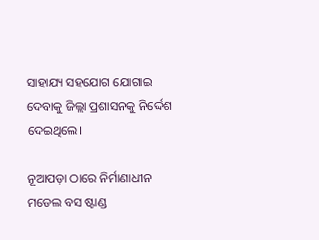ସାହାଯ୍ୟ ସହଯୋଗ ଯୋଗାଇ ଦେବାକୁ ଜିଲ୍ଲା ପ୍ରଶାସନକୁ ନିର୍ଦ୍ଦେଶ ଦେଇଥିଲେ।

ନୂଆପଡ଼ା ଠାରେ ନିର୍ମାଣାଧୀନ ମଡେଲ ବସ ଷ୍ଟାଣ୍ଡ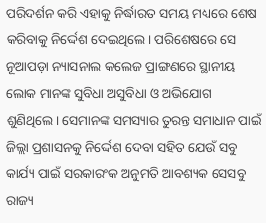ପରିଦର୍ଶନ କରି ଏହାକୁ ନିର୍ଦ୍ଧାରତ ସମୟ ମଧ୍ୟରେ ଶେଷ କରିବାକୁ ନିର୍ଦ୍ଦେଶ ଦେଇଥିଲେ। ପରିଶେଷରେ ସେ ନୂଆପଡ଼ା ନ୍ୟାସନାଲ କଲେଜ ପ୍ରାଙ୍ଗଣରେ ସ୍ଥାନୀୟ ଲୋକ ମାନଙ୍କ ସୁବିଧା ଅସୁବିଧା ଓ ଅଭିଯୋଗ ଶୁଣିଥିଲେ। ସେମାନଙ୍କ ସମସ୍ୟାର ତୁରନ୍ତ ସମାଧାନ ପାଇଁ ଜିଲ୍ଲା ପ୍ରଶାସନକୁ ନିର୍ଦ୍ଦେଶ ଦେବା ସହିତ ଯେଉଁ ସବୁ କାର୍ଯ୍ୟ ପାଇଁ ସରକାରଂକ ଅନୁମତି ଆବଶ୍ୟକ ସେସବୁ ରାଜ୍ୟ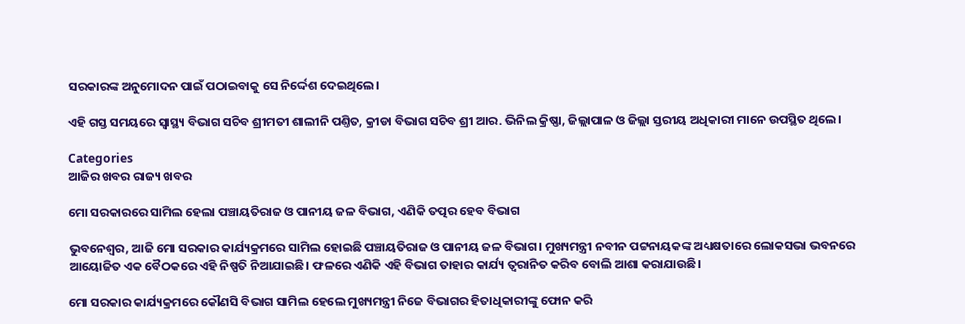ସରକାରଙ୍କ ଅନୁମୋଦନ ପାଇଁ ପଠାଇବାକୁ ସେ ନିର୍ଦ୍ଦେଶ ଦେଇଥିଲେ।

ଏହି ଗସ୍ତ ସମୟରେ ସ୍ବାସ୍ଥ୍ୟ ବିଭାଗ ସଚିବ ଶ୍ରୀମତୀ ଶାଲୀନି ପଣ୍ତିତ, କ୍ରୀଡା ବିଭାଗ ସଚିବ ଶ୍ରୀ ଆର. ଭିନିଲ କ୍ରିଷ୍ଣା, ଜିଲ୍ଲାପାଳ ଓ ଜିଲ୍ଲା ସ୍ତରୀୟ ଅଧିକାରୀ ମାନେ ଉପସ୍ଥିତ ଥିଲେ।

Categories
ଆଜିର ଖବର ରାଜ୍ୟ ଖବର

ମୋ ସରକାରରେ ସାମିଲ ହେଲା ପଞ୍ଚାୟତିରାଜ ଓ ପାନୀୟ ଜଳ ବିଭାଗ, ଏଣିକି ତତ୍ପର ହେବ ବିଭାଗ

ଭୁବନେଶ୍ବର, ଆଜି ମୋ ସରକାର କାର୍ଯ୍ୟକ୍ରମରେ ସାମିଲ ହୋଇଛି ପଞ୍ଚାୟତିରାଜ ଓ ପାନୀୟ ଜଳ ବିଭାଗ। ମୁଖ୍ୟମନ୍ତ୍ରୀ ନବୀନ ପଟ୍ଟନାୟକଙ୍କ ଅଧ୍ୟକ୍ଷତାରେ ଲୋକସଭା ଭବନରେ ଆୟୋଜିତ ଏକ ବୈଠକରେ ଏହି ନିଷ୍ପତି ନିଆଯାଇଛି। ଫଳରେ ଏଣିକି ଏହି ବିଭାଗ ତାହାର କାର୍ଯ୍ୟ ତ୍ବରାନିତ କରିବ ବୋଲି ଆଶା କରାଯାଉଛି।

ମୋ ସରକାର କାର୍ଯ୍ୟକ୍ରମରେ କୌଣସି ବିଭାଗ ସାମିଲ ହେଲେ ମୁଖ୍ୟମନ୍ତ୍ରୀ ନିଜେ ବିଭାଗର ହିତାଧିକାରୀଙ୍କୁ ଫୋନ କରି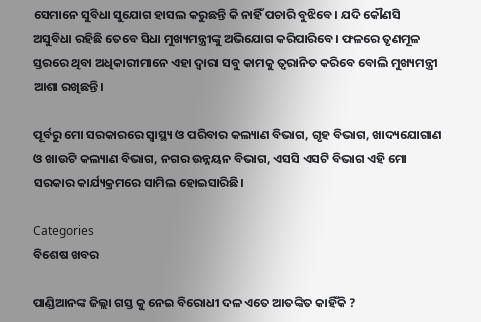ସେମାନେ ସୁବିଧା ସୁଯୋଗ ହାସଲ କରୁଛନ୍ତି କି ନାହିଁ ପଚାରି ବୁଝିବେ। ଯଦି କୌଣସି ଅସୁବିଧା ରହିଛି ତେବେ ସିଧା ମୁଖ୍ୟମନ୍ତ୍ରୀଙ୍କୁ ଅଭିଯୋଗ କରିପାରିବେ। ଫଳରେ ତୃଣମୂଳ ସ୍ତରରେ ଥିବା ଅଧିକାରୀମାନେ ଏହା ଦ୍ବାରା ସବୁ କାମକୁ ତ୍ବରାନିତ କରିବେ ବୋଲି ମୁଖ୍ୟମନ୍ତ୍ରୀ ଆଶା ରଖିଛନ୍ତି।

ପୂର୍ବରୁ ମୋ ସରକାରରେ ସ୍ବାସ୍ଥ୍ୟ ଓ ପରିବାର କଲ୍ୟାଣ ବିଭାଗ, ଗୃହ ବିଭାଗ, ଖାଦ୍ୟଯୋଗାଣ ଓ ଖାଉଟି କଲ୍ୟାଣ ବିଭାଗ, ନଗର ଉନ୍ନୟନ ବିଭାଗ, ଏସସି ଏସଟି ବିଭାଗ ଏହି ମୋ ସରକାର କାର୍ଯ୍ୟକ୍ରମରେ ସାମିଲ ହୋଇସାରିଛି।

Categories
ବିଶେଷ ଖବର

ପାଣ୍ଡିଆନଙ୍କ ଜିଲ୍ଲା ଗସ୍ତ କୁ ନେଇ ବିରୋଧୀ ଦଳ ଏତେ ଆତଙ୍କିତ କାହିଁକି ?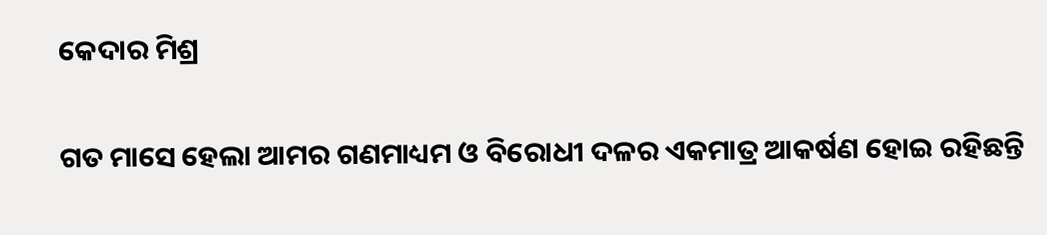କେଦାର ମିଶ୍ର

ଗତ ମାସେ ହେଲା ଆମର ଗଣମାଧ୍ୟମ ଓ ବିରୋଧୀ ଦଳର ଏକମାତ୍ର ଆକର୍ଷଣ ହୋଇ ରହିଛନ୍ତି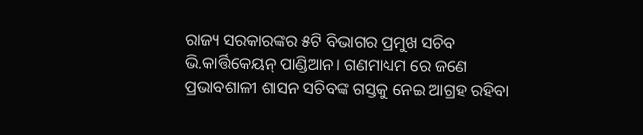ରାଜ୍ୟ ସରକାରଙ୍କର ୫ଟି ବିଭାଗର ପ୍ରମୁଖ ସଚିବ ଭି.କାର୍ତ୍ତିକେୟନ୍ ପାଣ୍ଡିଆନ। ଗଣମାଧ୍ୟମ ରେ ଜଣେ ପ୍ରଭାବଶାଳୀ ଶାସନ ସଚିବଙ୍କ ଗସ୍ତକୁ ନେଇ ଆଗ୍ରହ ରହିବା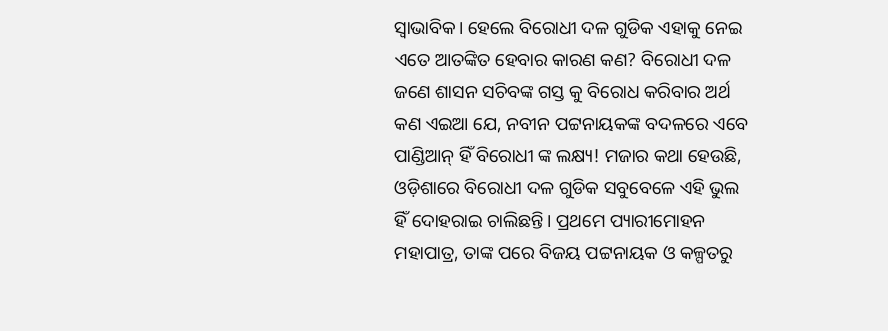ସ୍ବାଭାବିକ। ହେଲେ ବିରୋଧୀ ଦଳ ଗୁଡିକ ଏହାକୁ ନେଇ ଏତେ ଆତଙ୍କିତ ହେବାର କାରଣ କଣ? ବିରୋଧୀ ଦଳ ଜଣେ ଶାସନ ସଚିବଙ୍କ ଗସ୍ତ କୁ ବିରୋଧ କରିବାର ଅର୍ଥ କଣ ଏଇଆ ଯେ, ନବୀନ ପଟ୍ଟନାୟକଙ୍କ ବଦଳରେ ଏବେ ପାଣ୍ଡିଆନ୍ ହିଁ ବିରୋଧୀ ଙ୍କ ଲକ୍ଷ୍ୟ! ମଜାର କଥା ହେଉଛି, ଓଡ଼ିଶାରେ ବିରୋଧୀ ଦଳ ଗୁଡିକ ସବୁବେଳେ ଏହି ଭୁଲ ହିଁ ଦୋହରାଇ ଚାଲିଛନ୍ତି। ପ୍ରଥମେ ପ୍ୟାରୀମୋହନ ମହାପାତ୍ର, ତାଙ୍କ ପରେ ବିଜୟ ପଟ୍ଟନାୟକ ଓ କଳ୍ପତରୁ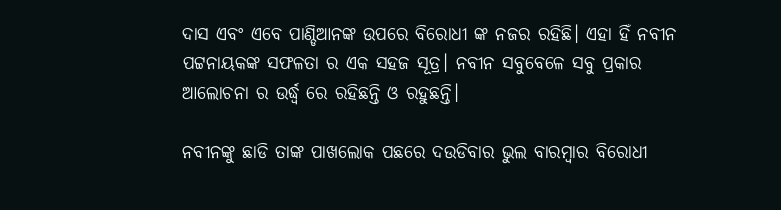ଦାସ ଏବଂ ଏବେ ପାଣ୍ଡିଆନଙ୍କ ଉପରେ ବିରୋଧୀ ଙ୍କ ନଜର ରହିଛି। ଏହା ହିଁ ନବୀନ ପଟ୍ଟନାୟକଙ୍କ ସଫଳତା ର ଏକ ସହଜ ସୂତ୍ର। ନବୀନ ସବୁବେଳେ ସବୁ ପ୍ରକାର ଆଲୋଚନା ର ଉର୍ଦ୍ଧ୍ବ ରେ ରହିଛନ୍ତି ଓ ରହୁଛନ୍ତି।

ନବୀନଙ୍କୁ ଛାଡି ତାଙ୍କ ପାଖଲୋକ ପଛରେ ଦଉଡିବାର ଭୁଲ ବାରମ୍ବାର ବିରୋଧୀ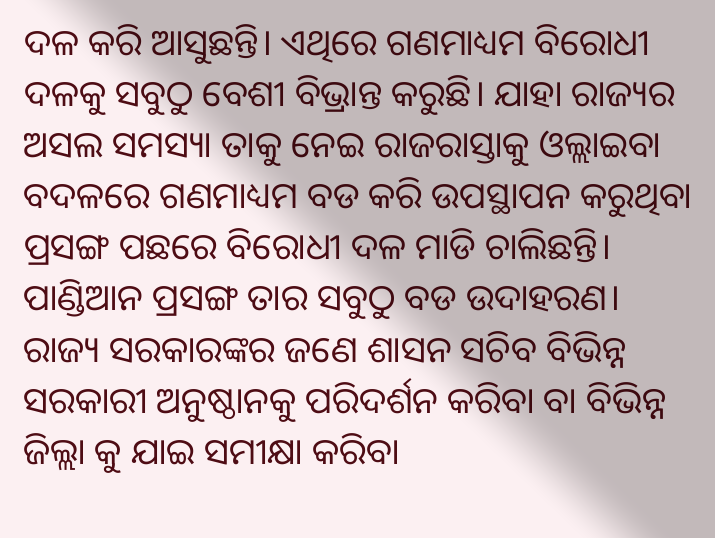ଦଳ କରି ଆସୁଛନ୍ତି। ଏଥିରେ ଗଣମାଧ୍ୟମ ବିରୋଧୀ ଦଳକୁ ସବୁଠୁ ବେଶୀ ବିଭ୍ରାନ୍ତ କରୁଛି। ଯାହା ରାଜ୍ୟର ଅସଲ ସମସ୍ୟା ତାକୁ ନେଇ ରାଜରାସ୍ତାକୁ ଓଲ୍ଲାଇବା ବଦଳରେ ଗଣମାଧ୍ୟମ ବଡ କରି ଉପସ୍ଥାପନ କରୁଥିବା ପ୍ରସଙ୍ଗ ପଛରେ ବିରୋଧୀ ଦଳ ମାଡି ଚାଲିଛନ୍ତି। ପାଣ୍ଡିଆନ ପ୍ରସଙ୍ଗ ତାର ସବୁଠୁ ବଡ ଉଦାହରଣ। ରାଜ୍ୟ ସରକାରଙ୍କର ଜଣେ ଶାସନ ସଚିବ ବିଭିନ୍ନ ସରକାରୀ ଅନୁଷ୍ଠାନକୁ ପରିଦର୍ଶନ କରିବା ବା ବିଭିନ୍ନ ଜିଲ୍ଲା କୁ ଯାଇ ସମୀକ୍ଷା କରିବା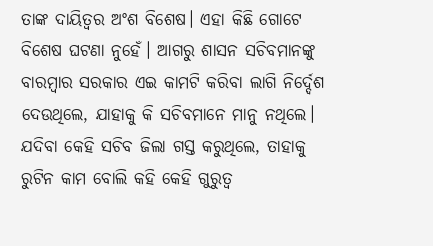ତାଙ୍କ ଦାୟିତ୍ଵର ଅଂଶ ବିଶେଷ। ଏହା କିଛି ଗୋଟେ ବିଶେଷ ଘଟଣା ନୁହେଁ। ଆଗରୁ ଶାସନ ସଚିବମାନଙ୍କୁ ବାରମ୍ବାର ସରକାର ଏଇ କାମଟି କରିବା ଲାଗି ନିର୍ଦ୍ଦେଶ ଦେଉଥିଲେ, ଯାହାକୁ କି ସଚିବମାନେ ମାନୁ ନଥିଲେ। ଯଦିବା କେହି ସଚିବ ଜିଲା ଗସ୍ତ କରୁଥିଲେ, ତାହାକୁ ରୁଟିନ କାମ ବୋଲି କହି କେହି ଗୁରୁତ୍ଵ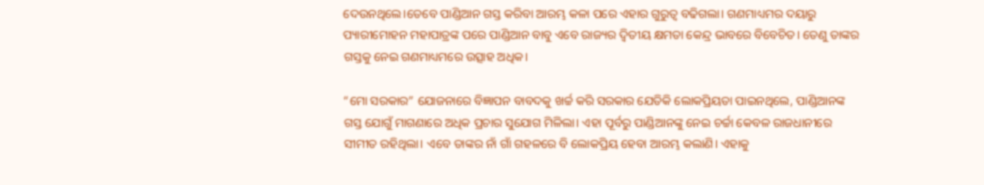ଦେଉନଥିଲେ।ତେବେ ପାଣ୍ଡିଆନ ଗସ୍ତ କରିବା ଆରମ୍ଭ କଳା ପରେ ଏହାର ଗୁରୁତ୍ଵ ବଢିଗଲା। ଗଣମାଧ୍ୟମର ଦୟାରୁ ପ୍ୟାରୀମୋହନ ମହାପାତ୍ରଙ୍କ ପରେ ପାଣ୍ଡିଆନ ବାବୁ ଏବେ ରାଜ୍ୟର ଦ୍ଵିତୀୟ କ୍ଷମତା କେନ୍ଦ୍ର ଭାବରେ ବିବେଚିତ। ତେଣୁ ତାଙ୍କର ଗସ୍ତକୁ ନେଇ ଗଣମାଧ୍ୟମରେ ଉତ୍ସାହ ଅଧିକ।

“ମୋ ସରକାର” ଯୋଜନାରେ ବିଜ୍ଞାପନ ବାବଦକୁ ଖର୍ଚ୍ଚ କରି ସରକାର ଯେତିକି ଲୋକପ୍ରିୟତା ପାଇନଥିଲେ, ପାଣ୍ଡିଆନଙ୍କ ଗସ୍ତ ଯୋଗୁଁ ମାଗଣାରେ ଅଧିକ ପ୍ରଚାର ସୁଯୋଗ ମିଳିଲା। ଏହା ପୂର୍ବରୁ ପାଣ୍ଡିଆନଙ୍କୁ ନେଇ ଚର୍ଚ୍ଚା କେବଳ ରାଜଧାନୀରେ ସୀମୀତ ରହିଥିଲା। ଏବେ ତାଙ୍କର ନାଁ ଗାଁ ଗହଳରେ ବି ଲୋକପ୍ରିୟ ହେବା ଆରମ୍ଭ କଲାଣି। ଏହାକୁ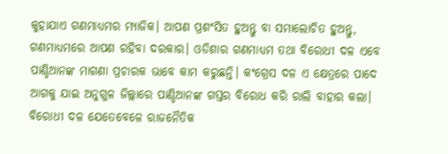କୁହାଯାଏ ଗଣମାଧ୍ୟମର ମ୍ୟାଜିକ। ଆପଣ ପ୍ରଶଂସିତ ହୁଅନ୍ତୁ ବା ସମାଲୋଚିତ ହୁଅନ୍ତୁ, ଗଣମାଧ୍ୟମରେ ଆପଣ ରହିବା ଦରକାର। ଓଡିଶାର ଗଣମାଧ୍ୟମ ତଥା ବିରୋଧୀ ଦଳ ଏବେ ପାଣ୍ଡିଆନଙ୍କ ମାଗଣା ପ୍ରଚାରକ ଭାବେ କାମ କରୁଛନ୍ତି। କଂଗ୍ରେସ ଦଳ ଏ କ୍ଷେତ୍ରରେ ପାଦେ ଆଗକୁ ଯାଇ ଅନୁଗୁଳ ଜିଲ୍ଲାରେ ପାଣ୍ଡିଆନଙ୍କ ଗସ୍ତର ବିରୋଧ କରି ରାଲି ବାହାର କଲା। ବିରୋଧୀ ଦଳ ଯେତେବେଳେ ରାଜନୈତିକ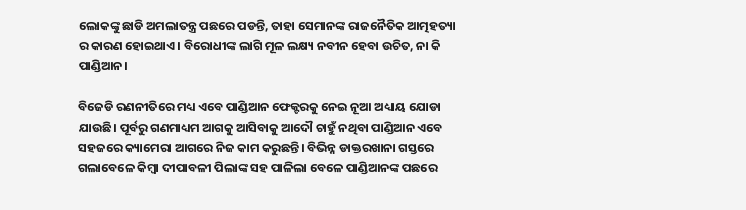ଲୋକଙ୍କୁ ଛାଡି ଅମଲାତନ୍ତ୍ର ପଛରେ ପଡନ୍ତି, ତାହା ସେମାନଙ୍କ ରାଜନୈତିକ ଆତ୍ମହତ୍ୟା ର କାରଣ ହୋଇଥାଏ। ବିରୋଧୀଙ୍କ ଲାଗି ମୂଳ ଲକ୍ଷ୍ୟ ନବୀନ ହେବା ଉଚିତ, ନା କି ପାଣ୍ଡିଆନ।

ବିଜେଡି ରଣନୀତିରେ ମଧ୍ୟ ଏବେ ପାଣ୍ଡିଆନ ଫେକ୍ଟରକୁ ନେଇ ନୂଆ ଅଧ୍ୟାୟ ଯୋଡା ଯାଉଛି। ପୂର୍ବରୁ ଗଣମାଧ୍ୟମ ଆଗକୁ ଆସିବାକୁ ଆଦୌ ଚାହୁଁ ନଥିବା ପାଣ୍ଡିଆନ ଏବେ ସହଜରେ କ୍ୟାମେରା ଆଗରେ ନିଜ କାମ କରୁଛନ୍ତି। ବିଭିନ୍ନ ଡାକ୍ତରଖାନା ଗସ୍ତରେ ଗଲାବେଳେ କିମ୍ବା ଦୀପାବଳୀ ପିଲାଙ୍କ ସହ ପାଳିଲା ବେଳେ ପାଣ୍ଡିଆନଙ୍କ ପଛରେ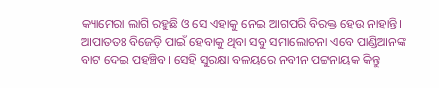କ୍ୟାମେରା ଲାଗି ରହୁଛି ଓ ସେ ଏହାକୁ ନେଇ ଆଗପରି ବିରକ୍ତ ହେଉ ନାହାନ୍ତି। ଆପାତତଃ ବିଜେଡ଼ି ପାଇଁ ହେବାକୁ ଥିବା ସବୁ ସମାଲୋଚନା ଏବେ ପାଣ୍ଡିଆନଙ୍କ ବାଟ ଦେଇ ପହଞ୍ଚିବ। ସେହି ସୁରକ୍ଷା ବଳୟରେ ନବୀନ ପଟ୍ଟନାୟକ କିନ୍ତୁ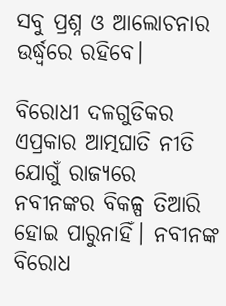ସବୁ ପ୍ରଶ୍ନ ଓ ଆଲୋଚନାର ଉର୍ଦ୍ଧ୍ଵରେ ରହିବେ।

ବିରୋଧୀ ଦଳଗୁଡିକର ଏପ୍ରକାର ଆତ୍ମଘାତି ନୀତି ଯୋଗୁଁ ରାଜ୍ୟରେ ନବୀନଙ୍କର ବିକଳ୍ପ ତିଆରି ହୋଇ ପାରୁନାହିଁ। ନବୀନଙ୍କ ବିରୋଧ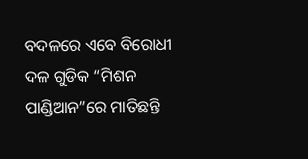ବଦଳରେ ଏବେ ବିରୋଧୀ ଦଳ ଗୁଡିକ “ମିଶନ ପାଣ୍ଡିଆନ”ରେ ମାତିଛନ୍ତି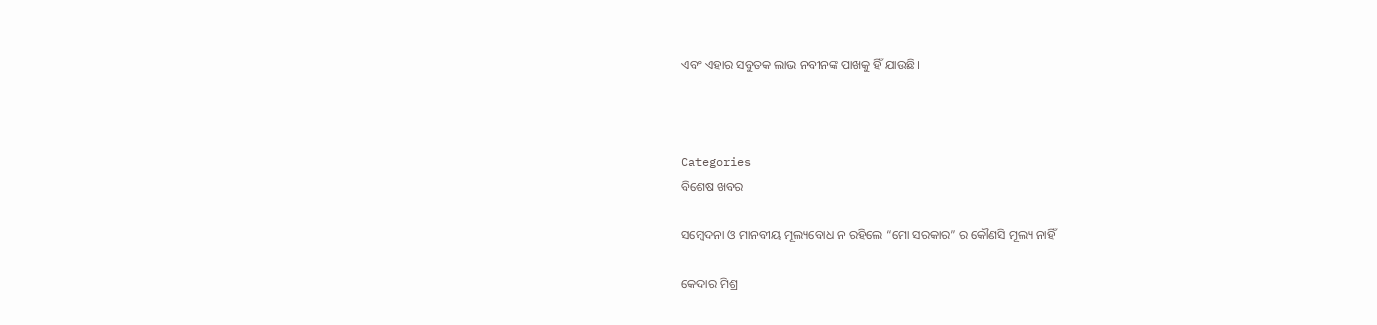ଏବଂ ଏହାର ସବୁତକ ଲାଭ ନବୀନଙ୍କ ପାଖକୁ ହିଁ ଯାଉଛି।



Categories
ବିଶେଷ ଖବର

ସମ୍ବେଦନା ଓ ମାନବୀୟ ମୂଲ୍ୟବୋଧ ନ ରହିଲେ “ମୋ ସରକାର” ର କୌଣସି ମୂଲ୍ୟ ନାହିଁ

କେଦାର ମିଶ୍ର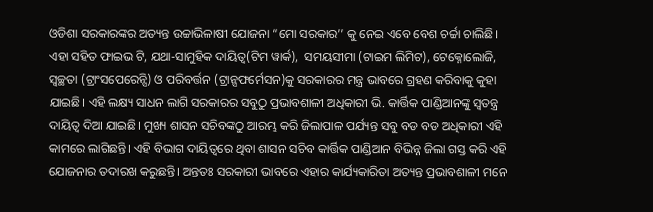ଓଡିଶା ସରକାରଙ୍କର ଅତ୍ୟନ୍ତ ଉଚ୍ଚାଭିଳାଷୀ ଯୋଜନା “ମୋ ସରକାର’’ କୁ ନେଇ ଏବେ ବେଶ ଚର୍ଚ୍ଚା ଚାଲିଛି। ଏହା ସହିତ ଫାଇଭ ଟି, ଯଥା-ସାମୁହିକ ଦାୟିତ୍ଵ(ଟିମ ୱାର୍କ),  ସମୟସୀମା (ଟାଇମ ଲିମିଟ), ଟେକ୍ନୋଲୋଜି, ସ୍ବଚ୍ଛତା (ଟ୍ରାଂସପେରେନ୍ସି) ଓ ପରିବର୍ତ୍ତନ (ଟ୍ରାନ୍ସଫର୍ମେସନ)କୁ ସରକାରର ମନ୍ତ୍ର ଭାବରେ ଗ୍ରହଣ କରିବାକୁ କୁହା ଯାଇଛି। ଏହି ଲକ୍ଷ୍ୟ ସାଧନ ଲାଗି ସରକାରର ସବୁଠୁ ପ୍ରଭାବଶାଳୀ ଅଧିକାରୀ ଭି. କାର୍ତ୍ତିକ ପାଣ୍ଡିଆନଙ୍କୁ ସ୍ଵତନ୍ତ୍ର ଦାୟିତ୍ଵ ଦିଆ ଯାଇଛି। ମୁଖ୍ୟ ଶାସନ ସଚିବଙ୍କଠୁ ଆରମ୍ଭ କରି ଜିଲାପାଳ ପର୍ଯ୍ୟନ୍ତ ସବୁ ବଡ ବଡ ଅଧିକାରୀ ଏହି କାମରେ ଲାଗିଛନ୍ତି। ଏହି ବିଭାଗ ଦାୟିତ୍ବରେ ଥିବା ଶାସନ ସଚିବ କାର୍ତ୍ତିକ ପାଣ୍ଡିଆନ ବିଭିନ୍ନ ଜିଲା ଗସ୍ତ କରି ଏହି ଯୋଜନାର ତଦାରଖ କରୁଛନ୍ତି। ଅନ୍ତତଃ ସରକାରୀ ଭାବରେ ଏହାର କାର୍ଯ୍ୟକାରିତା ଅତ୍ୟନ୍ତ ପ୍ରଭାବଶାଳୀ ମନେ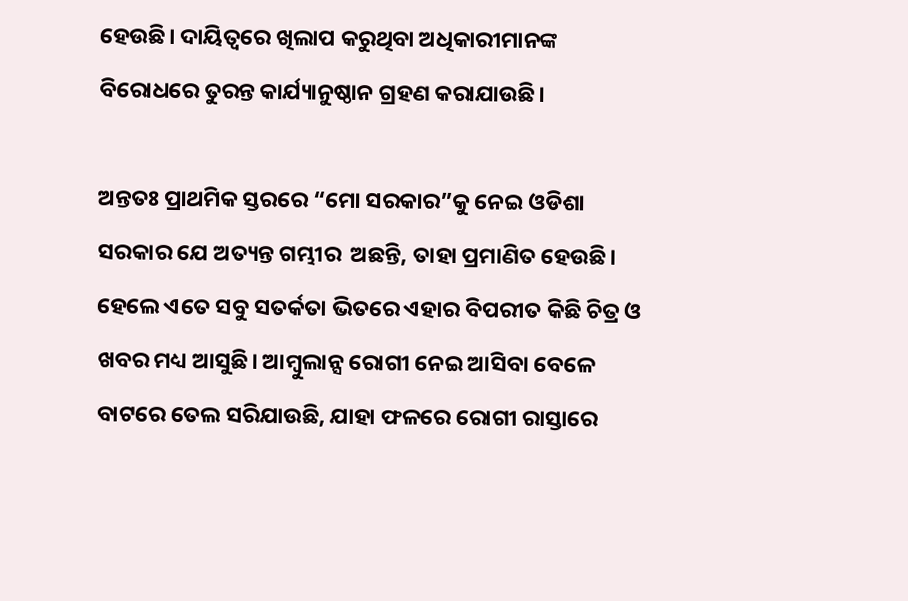ହେଉଛି। ଦାୟିତ୍ବରେ ଖିଲାପ କରୁଥିବା ଅଧିକାରୀମାନଙ୍କ ବିରୋଧରେ ତୁରନ୍ତ କାର୍ଯ୍ୟାନୁଷ୍ଠାନ ଗ୍ରହଣ କରାଯାଉଛି।

ଅନ୍ତତଃ ପ୍ରାଥମିକ ସ୍ତରରେ “ମୋ ସରକାର”କୁ ନେଇ ଓଡିଶା ସରକାର ଯେ ଅତ୍ୟନ୍ତ ଗମ୍ଭୀର  ଅଛନ୍ତି, ତାହା ପ୍ରମାଣିତ ହେଉଛି। ହେଲେ ଏତେ ସବୁ ସତର୍କତା ଭିତରେ ଏହାର ବିପରୀତ କିଛି ଚିତ୍ର ଓ ଖବର ମଧ୍ୟ ଆସୁଛି। ଆମ୍ବୁଲାନ୍ସ ରୋଗୀ ନେଇ ଆସିବା ବେଳେ ବାଟରେ ତେଲ ସରିଯାଉଛି, ଯାହା ଫଳରେ ରୋଗୀ ରାସ୍ତାରେ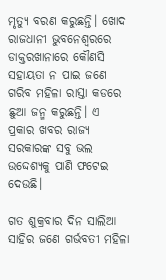ମୃତ୍ୟୁ ବରଣ କରୁଛନ୍ତି। ଖୋଦ ରାଜଧାନୀ ଭୁବନେଶ୍ବରରେ ଡାକ୍ତରଖାନାରେ କୌଣସି ସହାୟତା ନ ପାଇ ଜଣେ ଗରିବ ମହିଳା ରାସ୍ତା କଡରେ ଛୁଆ ଜନ୍ମ କରୁଛନ୍ତି। ଏ ପ୍ରକାର ଖବର ରାଜ୍ୟ ସରକାରଙ୍କ ସବୁ ଭଲ ଉଦ୍ଦେଶ୍ୟକୁ ପାଣି ଫଟେଇ ଦେଉଛି।

ଗତ ଶୁକ୍ରବାର ଦିନ ସାଲିଆ ସାହିର ଜଣେ ଗର୍ଭବତୀ ମହିଳା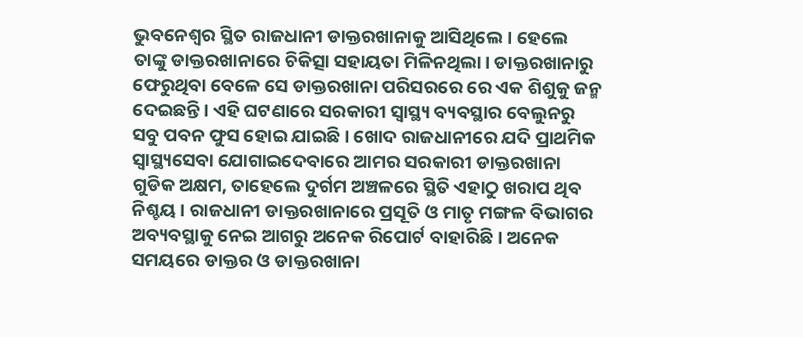ଭୁବନେଶ୍ୱର ସ୍ଥିତ ରାଜଧାନୀ ଡାକ୍ତରଖାନାକୁ ଆସିଥିଲେ। ହେଲେ ତାଙ୍କୁ ଡାକ୍ତରଖାନାରେ ଚିକିତ୍ସା ସହାୟତା ମିଳିନଥିଲା। ଡାକ୍ତରଖାନାରୁ ଫେରୁଥିବା ବେଳେ ସେ ଡାକ୍ତରଖାନା ପରିସରରେ ରେ ଏକ ଶିଶୁକୁ ଜନ୍ମ ଦେଇଛନ୍ତି। ଏହି ଘଟଣାରେ ସରକାରୀ ସ୍ୱାସ୍ଥ୍ୟ ବ୍ୟବସ୍ଥାର ବେଲୁନରୁ ସବୁ ପବନ ଫୁସ ହୋଇ ଯାଇଛି। ଖୋଦ ରାଜଧାନୀରେ ଯଦି ପ୍ରାଥମିକ ସ୍ବାସ୍ଥ୍ୟସେବା ଯୋଗାଇଦେବାରେ ଆମର ସରକାରୀ ଡାକ୍ତରଖାନା ଗୁଡିକ ଅକ୍ଷମ, ତାହେଲେ ଦୁର୍ଗମ ଅଞ୍ଚଳରେ ସ୍ଥିତି ଏହାଠୁ ଖରାପ ଥିବ ନିଶ୍ଚୟ। ରାଜଧାନୀ ଡାକ୍ତରଖାନାରେ ପ୍ରସୂତି ଓ ମାତୃ ମଙ୍ଗଳ ବିଭାଗର ଅବ୍ୟବସ୍ଥାକୁ ନେଇ ଆଗରୁ ଅନେକ ରିପୋର୍ଟ ବାହାରିଛି। ଅନେକ ସମୟରେ ଡାକ୍ତର ଓ ଡାକ୍ତରଖାନା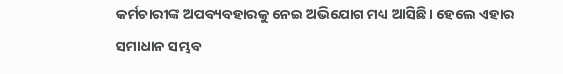କର୍ମଚାରୀଙ୍କ ଅପବ୍ୟବହାରକୁ ନେଇ ଅଭିଯୋଗ ମଧ୍ୟ ଆସିଛି। ହେଲେ ଏହାର ସମାଧାନ ସମ୍ଭବ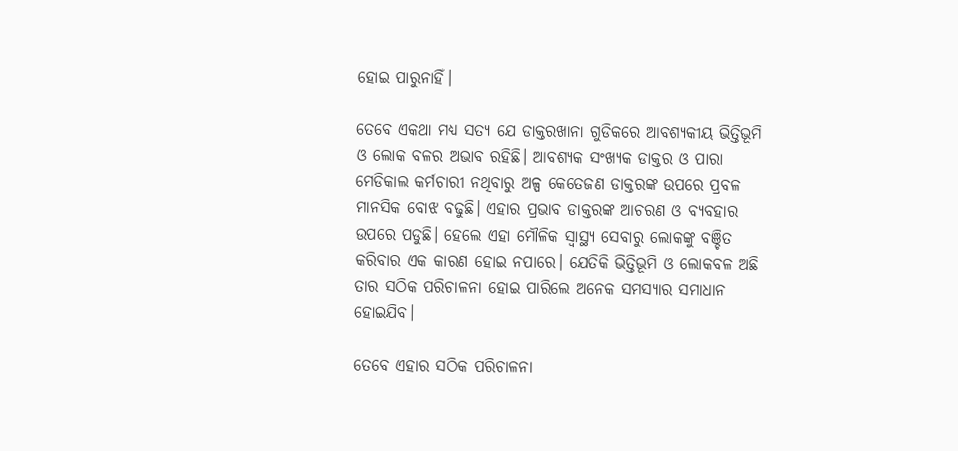ହୋଇ ପାରୁନାହିଁ।

ତେବେ ଏକଥା ମଧ୍ୟ ସତ୍ୟ ଯେ ଡାକ୍ତରଖାନା ଗୁଡିକରେ ଆବଶ୍ୟକୀୟ ଭିତ୍ତିଭୂମି ଓ ଲୋକ ବଳର ଅଭାବ ରହିଛି। ଆବଶ୍ୟକ ସଂଖ୍ୟକ ଡାକ୍ତର ଓ ପାରା ମେଡିକାଲ କର୍ମଚାରୀ ନଥିବାରୁ ଅଳ୍ପ କେତେଜଣ ଡାକ୍ତରଙ୍କ ଉପରେ ପ୍ରବଳ ମାନସିକ ବୋଝ ବଢୁଛି। ଏହାର ପ୍ରଭାବ ଡାକ୍ତରଙ୍କ ଆଚରଣ ଓ ବ୍ୟବହାର ଉପରେ ପଡୁଛି। ହେଲେ ଏହା ମୌଳିକ ସ୍ୱାସ୍ଥ୍ୟ ସେବାରୁ ଲୋକଙ୍କୁ ବଞ୍ଚିତ କରିବାର ଏକ କାରଣ ହୋଇ ନପାରେ। ଯେତିକି ଭିତ୍ତିଭୂମି ଓ ଲୋକବଳ ଅଛି ତାର ସଠିକ ପରିଚାଳନା ହୋଇ ପାରିଲେ ଅନେକ ସମସ୍ୟାର ସମାଧାନ ହୋଇଯିବ।

ତେବେ ଏହାର ସଠିକ ପରିଚାଳନା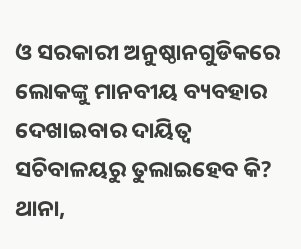ଓ ସରକାରୀ ଅନୁଷ୍ଠାନଗୁଡିକରେ ଲୋକଙ୍କୁ ମାନବୀୟ ବ୍ୟବହାର ଦେଖାଇବାର ଦାୟିତ୍ଵ ସଚିବାଳୟରୁ ତୁଲାଇହେବ କି? ଥାନା,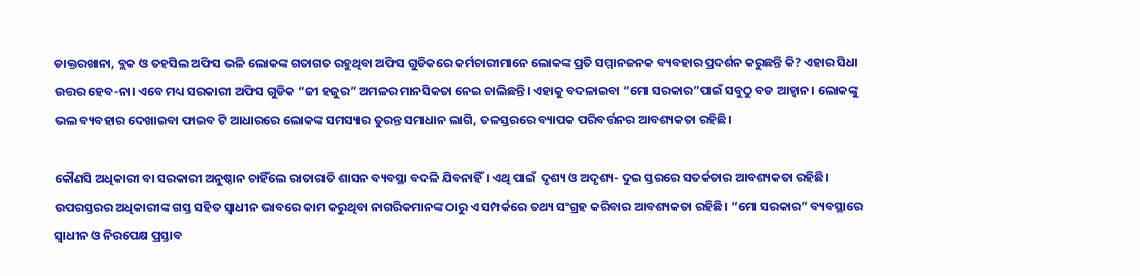ଡାକ୍ତରଖାନା, ବ୍ଲକ ଓ ତହସିଲ ଅଫିସ ଭଳି ଲୋକଙ୍କ ଗତାଗତ ରହୁଥିବା ଅଫିସ ଗୁଡିକରେ କର୍ମଚାରୀମାନେ ଲୋକଙ୍କ ପ୍ରତି ସମ୍ମାନଜନକ ବ୍ୟବହାର ପ୍ରଦର୍ଶନ କରୁଛନ୍ତି କି? ଏହାର ସିଧା ଉତ୍ତର ହେବ-ନା। ଏବେ ମଧ୍ୟ ସରକାରୀ ଅଫିସ ଗୁଡିକ “ଜୀ ହଜୁର” ଅମଳର ମାନସିକତା ନେଇ ଚାଲିଛନ୍ତି। ଏହାକୁ ବଦଳାଇବା “ମୋ ସରକାର”ପାଇଁ ସବୁଠୁ ବଡ ଆହ୍ଵାନ। ଲୋକଙ୍କୁ ଭଲ ବ୍ୟବହାର ଦେଖାଇବା ଫାଇବ ଟି ଆଧାରରେ ଲୋକଙ୍କ ସମସ୍ୟାର ତୁରନ୍ତ ସମାଧାନ ଲାଗି, ତଳସ୍ତରରେ ବ୍ୟାପକ ପରିବର୍ତ୍ତନର ଆବଶ୍ୟକତା ରହିଛି।

କୌଣସି ଅଧିକାରୀ ବା ସରକାରୀ ଅନୁଷ୍ଠାନ ଚାହିଁଲେ ରାତାରାତି ଶାସନ ବ୍ୟବସ୍ଥା ବଦଳି ଯିବନାହିଁ। ଏଥି ପାଇଁ  ଦୃଶ୍ୟ ଓ ଅଦୃଶ୍ୟ- ଦୁଇ ସ୍ତରରେ ସତର୍କତାର ଆବଶ୍ୟକତା ରହିଛି। ଉପରସ୍ତରର ଅଧିକାରୀଙ୍କ ଗସ୍ତ ସହିତ ସ୍ଵାଧୀନ ଭାବରେ କାମ କରୁଥିବା ନାଗରିକମାନଙ୍କ ଠାରୁ ଏ ସମ୍ପର୍କରେ ତଥ୍ୟ ସଂଗ୍ରହ କରିବାର ଆବଶ୍ୟକତା ରହିଛି। “ମୋ ସରକାର” ବ୍ୟବସ୍ଥାରେ ସ୍ଵାଧୀନ ଓ ନିରପେକ୍ଷ ପ୍ରସ୍ତାବ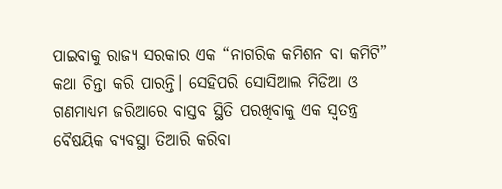ପାଇବାକୁ ରାଜ୍ୟ ସରକାର ଏକ “ନାଗରିକ କମିଶନ ବା କମିଟି” କଥା ଚିନ୍ତା କରି ପାରନ୍ତି। ସେହିପରି ସୋସିଆଲ ମିଡିଆ ଓ ଗଣମାଧ୍ୟମ ଜରିଆରେ ବାସ୍ତବ ସ୍ଥିତି ପରଖିବାକୁ ଏକ ସ୍ଵତନ୍ତ୍ର ବୈଷୟିକ ବ୍ୟବସ୍ଥା ତିଆରି କରିବା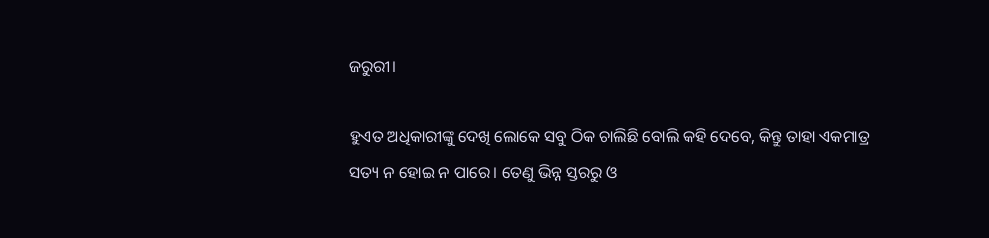ଜରୁରୀ।

ହୁଏତ ଅଧିକାରୀଙ୍କୁ ଦେଖି ଲୋକେ ସବୁ ଠିକ ଚାଲିଛି ବୋଲି କହି ଦେବେ, କିନ୍ତୁ ତାହା ଏକମାତ୍ର ସତ୍ୟ ନ ହୋଇ ନ ପାରେ। ତେଣୁ ଭିନ୍ନ ସ୍ତରରୁ ଓ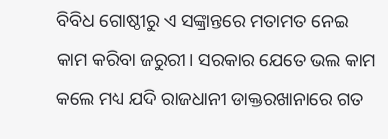ବିବିଧ ଗୋଷ୍ଠୀରୁ ଏ ସଙ୍କ୍ରାନ୍ତରେ ମତାମତ ନେଇ କାମ କରିବା ଜରୁରୀ। ସରକାର ଯେତେ ଭଲ କାମ କଲେ ମଧ୍ୟ ଯଦି ରାଜଧାନୀ ଡାକ୍ତରଖାନାରେ ଗତ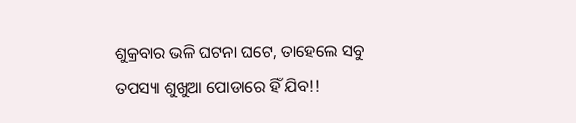ଶୁକ୍ରବାର ଭଳି ଘଟନା ଘଟେ, ତାହେଲେ ସବୁ ତପସ୍ୟା ଶୁଖୁଆ ପୋଡାରେ ହିଁ ଯିବ!!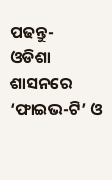ପଢନ୍ତୁ-     ଓଡିଶା ଶାସନରେ ‘ଫାଇଭ-ଟି’ ଓ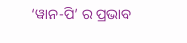‘ୱାନ-ପି’ ର ପ୍ରଭାବ